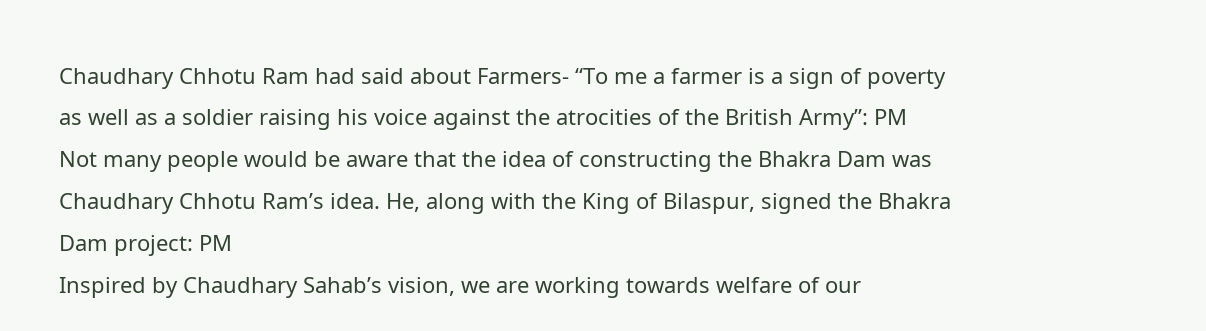Chaudhary Chhotu Ram had said about Farmers- “To me a farmer is a sign of poverty as well as a soldier raising his voice against the atrocities of the British Army”: PM
Not many people would be aware that the idea of constructing the Bhakra Dam was Chaudhary Chhotu Ram’s idea. He, along with the King of Bilaspur, signed the Bhakra Dam project: PM
Inspired by Chaudhary Sahab’s vision, we are working towards welfare of our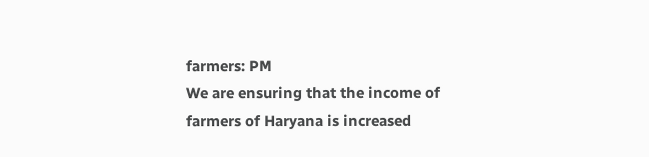farmers: PM
We are ensuring that the income of farmers of Haryana is increased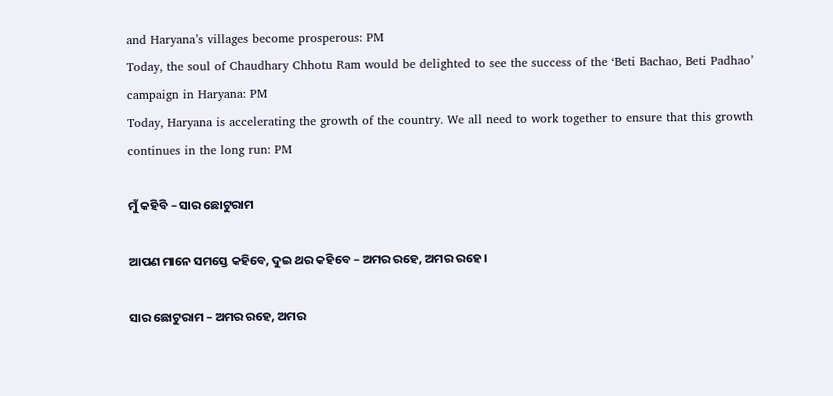and Haryana’s villages become prosperous: PM
Today, the soul of Chaudhary Chhotu Ram would be delighted to see the success of the ‘Beti Bachao, Beti Padhao’ campaign in Haryana: PM
Today, Haryana is accelerating the growth of the country. We all need to work together to ensure that this growth continues in the long run: PM

ମୁଁ କହିବି – ସାର ଛୋଟୁରାମ

ଆପଣ ମାନେ ସମସ୍ତେ କହିବେ, ଦୁଇ ଥର କହିବେ – ଅମର ରହେ, ଅମର ରହେ ।

ସାର ଛୋଟୁରାମ – ଅମର ରହେ, ଅମର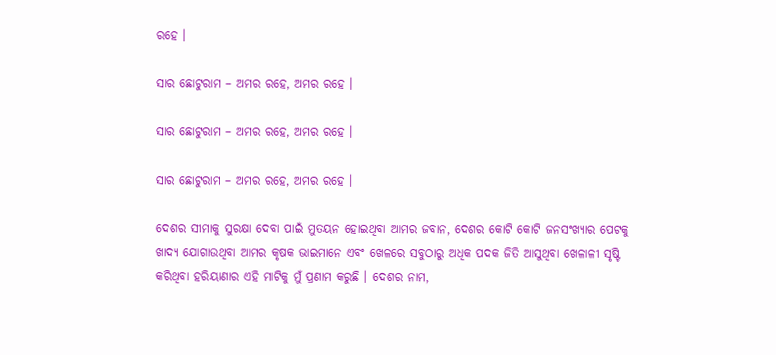ରହେ ।

ସାର ଛୋଟୁରାମ – ଅମର ରହେ, ଅମର ରହେ ।

ସାର ଛୋଟୁରାମ – ଅମର ରହେ, ଅମର ରହେ ।

ସାର ଛୋଟୁରାମ – ଅମର ରହେ, ଅମର ରହେ ।

ଦେଶର ସୀମାକୁ ସୁରକ୍ଷା ଦେବା ପାଇଁ ମୁତୟନ ହୋଇଥିବା ଆମର ଜବାନ, ଦେଶର କୋଟି କୋଟି ଜନସଂଖ୍ୟାର ପେଟକୁ ଖାଦ୍ୟ ଯୋଗାଉଥିବା ଆମର କୃଷକ ଭାଇମାନେ ଏବଂ ଖେଳରେ ସବୁଠାରୁ ଅଧିକ ପଦକ ଜିତି ଆସୁଥିବା ଖେଳାଳୀ ସୃଷ୍ଟି କରିଥିବା ହରିୟାଣାର ଏହି ମାଟିକୁ ମୁଁ ପ୍ରଣାମ କରୁଛି । ଦେଶର ନାମ,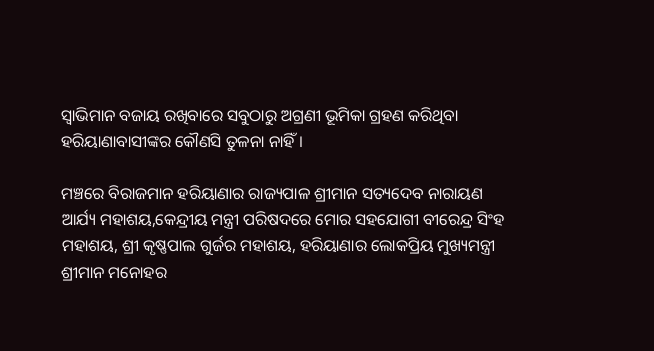ସ୍ୱାଭିମାନ ବଜାୟ ରଖିବାରେ ସବୁଠାରୁ ଅଗ୍ରଣୀ ଭୂମିକା ଗ୍ରହଣ କରିଥିବା ହରିୟାଣାବାସୀଙ୍କର କୌଣସି ତୁଳନା ନାହିଁ ।

ମଞ୍ଚରେ ବିରାଜମାନ ହରିୟାଣାର ରାଜ୍ୟପାଳ ଶ୍ରୀମାନ ସତ୍ୟଦେବ ନାରାୟଣ ଆର୍ଯ୍ୟ ମହାଶୟ,କେନ୍ଦ୍ରୀୟ ମନ୍ତ୍ରୀ ପରିଷଦରେ ମୋର ସହଯୋଗୀ ବୀରେନ୍ଦ୍ର ସିଂହ ମହାଶୟ, ଶ୍ରୀ କୃଷ୍ଣପାଲ ଗୁର୍ଜର ମହାଶୟ, ହରିୟାଣାର ଲୋକପ୍ରିୟ ମୁଖ୍ୟମନ୍ତ୍ରୀ ଶ୍ରୀମାନ ମନୋହର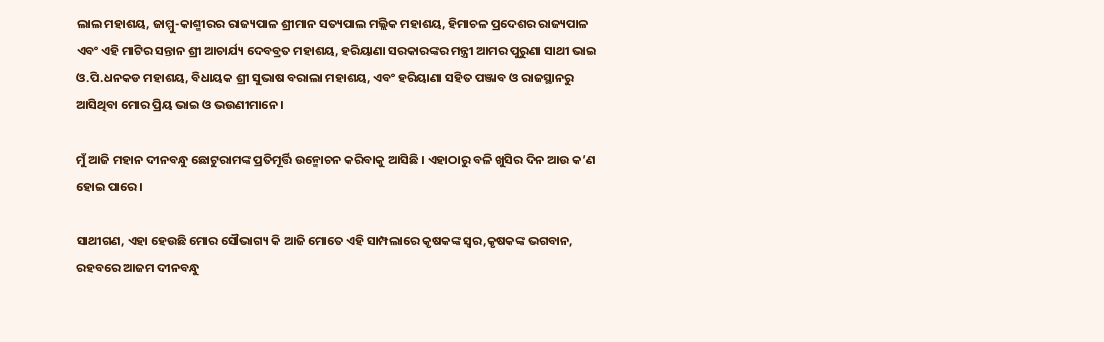ଲାଲ ମହାଶୟ, ଜାମ୍ମୁ-କାଶ୍ମୀରର ରାଜ୍ୟପାଳ ଶ୍ରୀମାନ ସତ୍ୟପାଲ ମଲ୍ଲିକ ମହାଶୟ, ହିମାଚଳ ପ୍ରଦେଶର ରାଜ୍ୟପାଳ ଏବଂ ଏହି ମାଟିର ସନ୍ତାନ ଶ୍ରୀ ଆଚାର୍ଯ୍ୟ ଦେବବ୍ରତ ମହାଶୟ, ହରିୟାଣା ସରକାରଙ୍କର ମନ୍ତ୍ରୀ ଆମର ପୁରୁଣା ସାଥୀ ଭାଇ ଓ.ପି.ଧନକଡ ମହାଶୟ, ବିଧାୟକ ଶ୍ରୀ ସୁଭାଷ ବରାଲା ମହାଶୟ, ଏବଂ ହରିୟାଣା ସହିତ ପଞ୍ଜାବ ଓ ରାଜସ୍ଥାନରୁ ଆସିଥିବା ମୋର ପ୍ରିୟ ଭାଇ ଓ ଭଉଣୀମାନେ ।

ମୁଁ ଆଜି ମହାନ ଦୀନବନ୍ଧୁ ଛୋଟୁରାମଙ୍କ ପ୍ରତିମୂର୍ତ୍ତି ଉନ୍ମୋଚନ କରିବାକୁ ଆସିଛି । ଏହାଠାରୁ ବଳି ଖୁସିର ଦିନ ଆଉ କ’ଣ ହୋଇ ପାରେ ।

ସାଥୀଗଣ, ଏହା ହେଉଛି ମୋର ସୌଭାଗ୍ୟ କି ଆଜି ମୋତେ ଏହି ସାମ୍ପଲାରେ କୃଷକଙ୍କ ସ୍ୱର,କୃଷକଙ୍କ ଭଗବାନ, ରହବରେ ଆଜମ ଦୀନବନ୍ଧୁ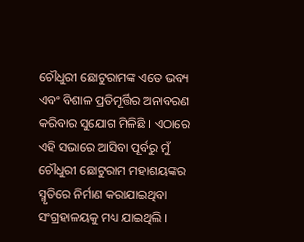ଚୌଧୁରୀ ଛୋଟୁରାମଙ୍କ ଏତେ ଭବ୍ୟ ଏବଂ ବିଶାଳ ପ୍ରତିମୂର୍ତ୍ତିର ଅନାବରଣ କରିବାର ସୁଯୋଗ ମିଳିଛି । ଏଠାରେ ଏହି ସଭାରେ ଆସିବା ପୂର୍ବରୁ ମୁଁ ଚୌଧୁରୀ ଛୋଟୁରାମ ମହାଶୟଙ୍କର ସ୍ମୃତିରେ ନିର୍ମାଣ କରାଯାଇଥିବା ସଂଗ୍ରହାଳୟକୁ ମଧ୍ୟ ଯାଇଥିଲି ।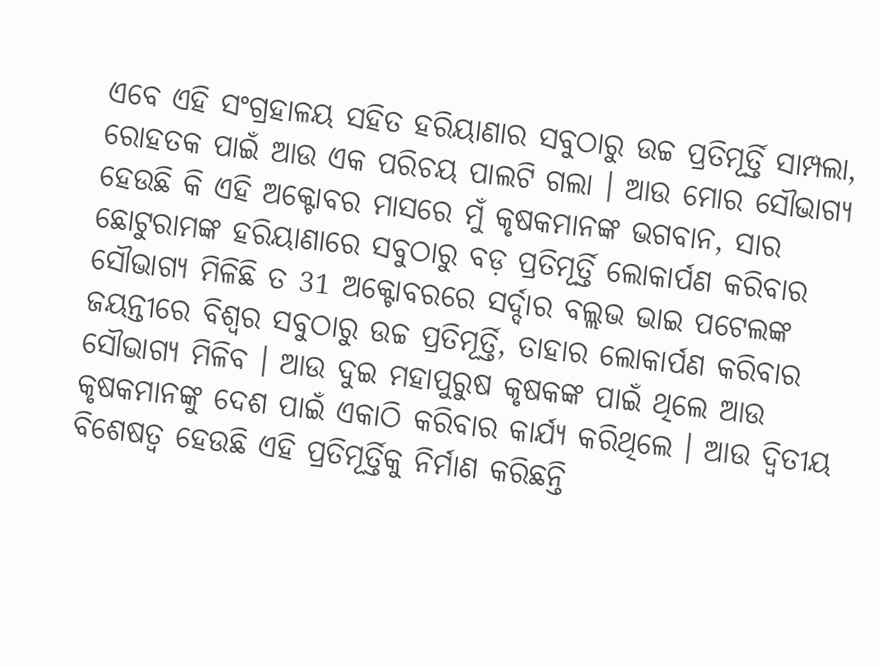ଏବେ ଏହି ସଂଗ୍ରହାଳୟ ସହିତ ହରିୟାଣାର ସବୁଠାରୁ ଉଚ୍ଚ ପ୍ରତିମୂର୍ତ୍ତି ସାମ୍ପଲା, ରୋହତକ ପାଇଁ ଆଉ ଏକ ପରିଚୟ ପାଲଟି ଗଲା । ଆଉ ମୋର ସୌଭାଗ୍ୟ ହେଉଛି କି ଏହି ଅକ୍ଟୋବର ମାସରେ ମୁଁ କୃଷକମାନଙ୍କ ଭଗବାନ, ସାର ଛୋଟୁରାମଙ୍କ ହରିୟାଣାରେ ସବୁଠାରୁ ବଡ଼ ପ୍ରତିମୂର୍ତ୍ତି ଲୋକାର୍ପଣ କରିବାର ସୌଭାଗ୍ୟ ମିଳିଛି ତ 31 ଅକ୍ଟୋବରରେ ସର୍ଦ୍ଦାର ବଲ୍ଲଭ ଭାଇ ପଟେଲଙ୍କ ଜୟନ୍ତୀରେ ବିଶ୍ୱର ସବୁଠାରୁ ଉଚ୍ଚ ପ୍ରତିମୂର୍ତ୍ତି, ତାହାର ଲୋକାର୍ପଣ କରିବାର ସୌଭାଗ୍ୟ ମିଳିବ । ଆଉ ଦୁଇ ମହାପୁରୁଷ କୃଷକଙ୍କ ପାଇଁ ଥିଲେ ଆଉ କୃଷକମାନଙ୍କୁ ଦେଶ ପାଇଁ ଏକାଠି କରିବାର କାର୍ଯ୍ୟ କରିଥିଲେ । ଆଉ ଦ୍ୱିତୀୟ ବିଶେଷତ୍ୱ ହେଉଛି ଏହି ପ୍ରତିମୂର୍ତ୍ତିକୁ ନିର୍ମାଣ କରିଛନ୍ତି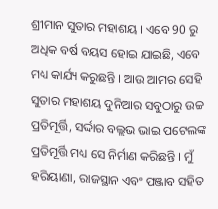ଶ୍ରୀମାନ ସୁତାର ମହାଶୟ । ଏବେ 90 ରୁ ଅଧିକ ବର୍ଷ ବୟସ ହୋଇ ଯାଇଛି, ଏବେ ମଧ୍ୟ କାର୍ଯ୍ୟ କରୁଛନ୍ତି । ଆଉ ଆମର ସେହି ସୁତାର ମହାଶୟ ଦୁନିଆର ସବୁଠାରୁ ଉଚ୍ଚ ପ୍ରତିମୂର୍ତ୍ତି, ସର୍ଦ୍ଦାର ବଲ୍ଲଭ ଭାଇ ପଟେଲଙ୍କ ପ୍ରତିମୂର୍ତ୍ତି ମଧ୍ୟ ସେ ନିର୍ମାଣ କରିଛନ୍ତି । ମୁଁ ହରିୟାଣା, ରାଜସ୍ଥାନ ଏବଂ ପଞ୍ଜାବ ସହିତ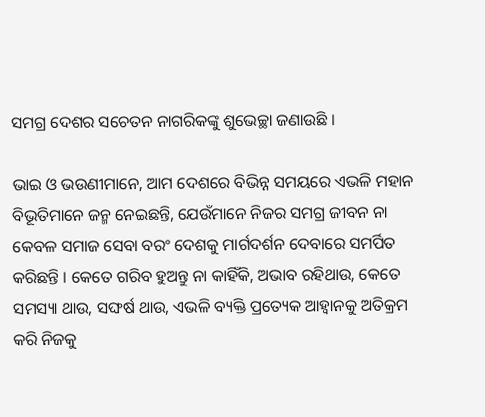ସମଗ୍ର ଦେଶର ସଚେତନ ନାଗରିକଙ୍କୁ ଶୁଭେଚ୍ଛା ଜଣାଉଛି ।

ଭାଇ ଓ ଭଉଣୀମାନେ, ଆମ ଦେଶରେ ବିଭିନ୍ନ ସମୟରେ ଏଭଳି ମହାନ ବିଭୂତିମାନେ ଜନ୍ମ ନେଇଛନ୍ତି, ଯେଉଁମାନେ ନିଜର ସମଗ୍ର ଜୀବନ ନା କେବଳ ସମାଜ ସେବା ବରଂ ଦେଶକୁ ମାର୍ଗଦର୍ଶନ ଦେବାରେ ସମର୍ପିତ କରିଛନ୍ତି । କେତେ ଗରିବ ହୁଅନ୍ତୁ ନା କାହିଁକି, ଅଭାବ ରହିଥାଉ, କେତେ ସମସ୍ୟା ଥାଉ, ସଙ୍ଘର୍ଷ ଥାଉ, ଏଭଳି ବ୍ୟକ୍ତି ପ୍ରତ୍ୟେକ ଆହ୍ୱାନକୁ ଅତିକ୍ରମ କରି ନିଜକୁ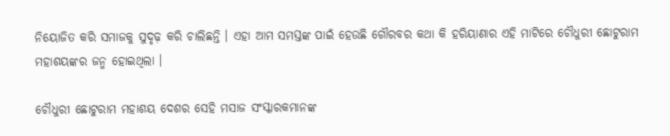ନିୟୋଜିତ କରି ସମାଜକୁ ସୁଦୃଢ଼ କରି ଚାଲିଛନ୍ତି । ଏହା ଆମ ସମସ୍ତଙ୍କ ପାଇଁ ହେଉଛି ଗୌରବର କଥା କି ହରିୟାଣାର ଏହି ମାଟିରେ ଚୌଧୁରୀ ଛୋଟୁରାମ ମହାଶୟଙ୍କର ଜନ୍ମ ହୋଇଥିଲା ।

ଚୌଧୁରୀ ଛୋଟୁରାମ ମହାଶୟ ଦେଶର ସେହି ମସାଜ ସଂସ୍କାରକମାନଙ୍କ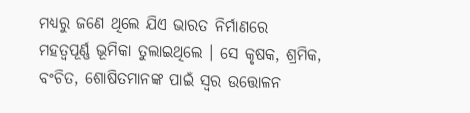ମଧ୍ୟରୁ ଜଣେ ଥିଲେ ଯିଏ ଭାରତ ନିର୍ମାଣରେ ମହତ୍ୱପୂର୍ଣ୍ଣ ଭୂମିକା ତୁଲାଇଥିଲେ । ସେ କୃଷକ, ଶ୍ରମିକ, ବଂଚିତ, ଶୋଷିତମାନଙ୍କ ପାଇଁ ସ୍ୱର ଉତ୍ତୋଳନ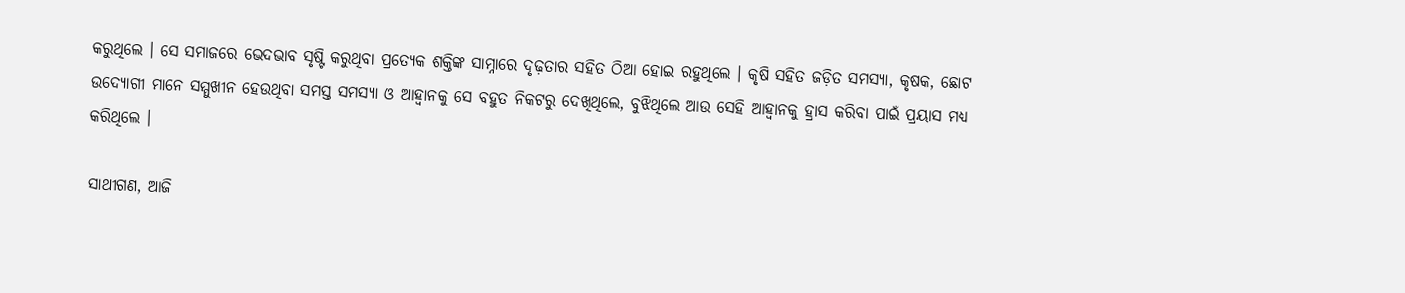କରୁଥିଲେ । ସେ ସମାଜରେ ଭେଦଭାବ ସୃଷ୍ଟି କରୁଥିବା ପ୍ରତ୍ୟେକ ଶକ୍ତିଙ୍କ ସାମ୍ନାରେ ଦୃଢ଼ତାର ସହିତ ଠିଆ ହୋଇ ରହୁଥିଲେ । କୃଷି ସହିତ ଜଡ଼ିତ ସମସ୍ୟା, କୃଷକ, ଛୋଟ ଉଦ୍ୟୋଗୀ ମାନେ ସମ୍ମୁଖୀନ ହେଉଥିବା ସମସ୍ତ ସମସ୍ୟା ଓ ଆହ୍ୱାନକୁ ସେ ବହୁତ ନିକଟରୁ ଦେଖିଥିଲେ, ବୁଝିଥିଲେ ଆଉ ସେହି ଆହ୍ୱାନକୁ ହ୍ରାସ କରିବା ପାଇଁ ପ୍ରୟାସ ମଧ୍ୟ କରିଥିଲେ ।

ସାଥୀଗଣ, ଆଜି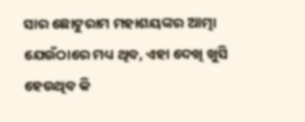ସାର ଛୋଟୁରାମ ମହାଶୟଙ୍କର ଆତ୍ମା ଯେଉଁଠାରେ ମଧ୍ୟ ଥିବ, ଏହା ଦେଖି ଖୁସି ହେଉଥିବ କି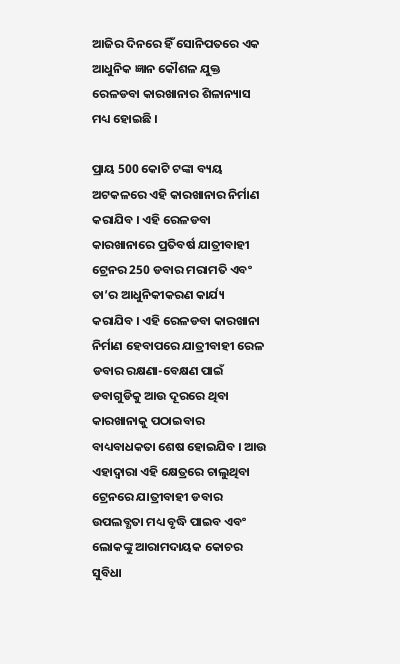ଆଜିର ଦିନରେ ହିଁ ସୋନିପତରେ ଏକ ଆଧୁନିକ ଜ୍ଞାନ କୌଶଳ ଯୁକ୍ତ ରେଳଡବା କାରଖାନାର ଶିଳାନ୍ୟାସ ମଧ୍ୟ ହୋଇଛି ।

ପ୍ରାୟ 500 କୋଟି ଟଙ୍କା ବ୍ୟୟ ଅଟକଳରେ ଏହି କାରଖାନାର ନିର୍ମାଣ କରାଯିବ । ଏହି ରେଳଡବା କାରଖାନାରେ ପ୍ରତିବର୍ଷ ଯାତ୍ରୀବାହୀ ଟ୍ରେନର 250 ଡବାର ମରାମତି ଏବଂ ତା’ର ଆଧୁନିକୀକରଣ କାର୍ଯ୍ୟ କରାଯିବ । ଏହି ରେଳଡବା କାରଖାନା ନିର୍ମାଣ ହେବାପରେ ଯାତ୍ରୀବାହୀ ରେଳ ଡବାର ରକ୍ଷଣା-ବେକ୍ଷଣ ପାଇଁ ଡବାଗୁଡିକୁ ଆଉ ଦୂରରେ ଥିବା କାରଖାନାକୁ ପଠାଇବାର ବାଧ୍ୟବାଧକତା ଶେଷ ହୋଇଯିବ । ଆଉ ଏହାଦ୍ୱାରା ଏହି କ୍ଷେତ୍ରରେ ଚାଲୁଥିବା ଟ୍ରେନରେ ଯାତ୍ରୀବାହୀ ଡବାର ଉପଲବ୍ଧତା ମଧ୍ୟ ବୃଦ୍ଧି ପାଇବ ଏବଂ ଲୋକଙ୍କୁ ଆରାମଦାୟକ କୋଚର ସୁବିଧା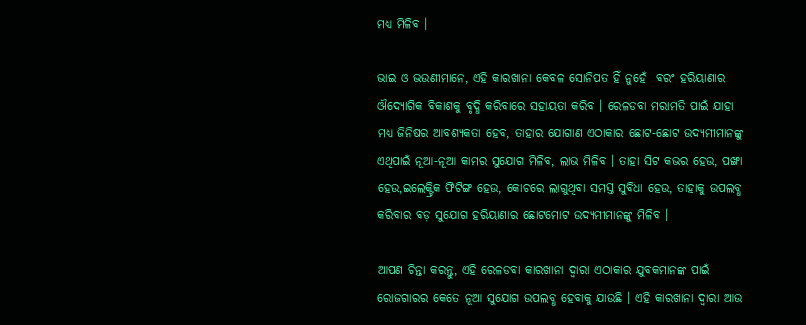ମଧ୍ୟ ମିଳିବ ।

ଭାଇ ଓ ଭଉଣୀମାନେ, ଏହି କାରଖାନା କେବଳ ସୋନିପତ ହିଁ ନୁହେଁ  ବରଂ ହରିୟାଣାର ଔଦ୍ୟୋଗିକ ବିକାଶକୁ ବୃଦ୍ଧି କରିବାରେ ସହାୟତା କରିବ । ରେଳଡବା ମରାମତି ପାଇଁ ଯାହା ମଧ୍ୟ ଜିନିଷର ଆବଶ୍ୟକତା ହେବ, ତାହାର ଯୋଗାଣ ଏଠାକାର ଛୋଟ-ଛୋଟ ଉଦ୍ୟମୀମାନଙ୍କୁ ଏଥିପାଇଁ ନୂଆ-ନୂଆ କାମର ସୁଯୋଗ ମିଳିବ, ଲାଭ ମିଳିବ । ତାହା ସିଟ କଭର ହେଉ, ପଙ୍ଖା ହେଉ,ଇଲେକ୍ଟ୍ରିକ ଫିଟିଙ୍ଗ ହେଉ, କୋଚରେ ଲାଗୁଥିବା ସମସ୍ତ ସୁବିଧା ହେଉ, ତାହାକୁ ଉପଲବ୍ଧ କରିବାର ବଡ଼ ସୁଯୋଗ ହରିୟାଣାର ଛୋଟମୋଟ ଉଦ୍ୟମୀମାନଙ୍କୁ ମିଳିବ ।

ଆପଣ ଚିନ୍ତା କରନ୍ତୁ, ଏହି ରେଳଡବା କାରଖାନା ଦ୍ୱାରା ଏଠାକାର ଯୁବକମାନଙ୍କ ପାଇଁ ରୋଜଗାରର କେତେ ନୂଆ ସୁଯୋଗ ଉପଲବ୍ଧ ହେବାକୁ ଯାଉଛି । ଏହି କାରଖାନା ଦ୍ୱାରା ଆଉ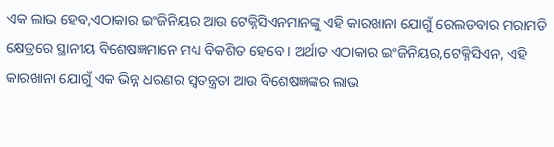ଏକ ଲାଭ ହେବ,ଏଠାକାର ଇଂଜିନିୟର ଆଉ ଟେକ୍ନିସିଏନମାନଙ୍କୁ ଏହି କାରଖାନା ଯୋଗୁଁ ରେଲଡବାର ମରାମତି କ୍ଷେତ୍ରରେ ସ୍ଥାନୀୟ ବିଶେଷଜ୍ଞମାନେ ମଧ୍ୟ ବିକଶିତ ହେବେ । ଅର୍ଥାତ ଏଠାକାର ଇଂଜିନିୟର,ଟେକ୍ନିସିଏନ, ଏହି କାରଖାନା ଯୋଗୁଁ ଏକ ଭିନ୍ନ ଧରଣର ସ୍ୱତନ୍ତ୍ରତା ଆଉ ବିଶେଷଜ୍ଞଙ୍କର ଲାଭ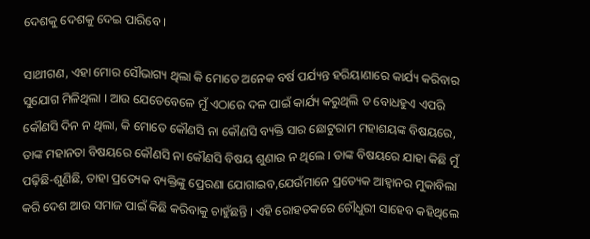ଦେଶକୁ ଦେଶକୁ ଦେଇ ପାରିବେ ।

ସାଥୀଗଣ, ଏହା ମୋର ସୌଭାଗ୍ୟ ଥିଲା କି ମୋତେ ଅନେକ ବର୍ଷ ପର୍ଯ୍ୟନ୍ତ ହରିୟାଣାରେ କାର୍ଯ୍ୟ କରିବାର ସୁଯୋଗ ମିଳିଥିଲା । ଆଉ ଯେତେବେଳେ ମୁଁ ଏଠାରେ ଦଳ ପାଇଁ କାର୍ଯ୍ୟ କରୁଥିଲି ତ ବୋଧହୁଏ ଏପରି କୌଣସି ଦିନ ନ ଥିଲା, କି ମୋତେ କୌଣସି ନା କୌଣସି ବ୍ୟକ୍ତି ସାର ଛୋଟୁରାମ ମହାଶୟଙ୍କ ବିଷୟରେ, ତାଙ୍କ ମହାନତା ବିଷୟରେ କୌଣସି ନା କୌଣସି ବିଷୟ ଶୁଣାଉ ନ ଥିଲେ । ତାଙ୍କ ବିଷୟରେ ଯାହା କିଛି ମୁଁ ପଢ଼ିଛି-ଶୁଣିଛି, ତାହା ପ୍ରତ୍ୟେକ ବ୍ୟକ୍ତିଙ୍କୁ ପ୍ରେରଣା ଯୋଗାଇବ,ଯେଉଁମାନେ ପ୍ରତ୍ୟେକ ଆହ୍ୱାନର ମୁକାବିଲା କରି ଦେଶ ଆଉ ସମାଜ ପାଇଁ କିଛି କରିବାକୁ ଚାହୁଁଛନ୍ତି । ଏହି ରୋହତକରେ ଚୌଧୁରୀ ସାହେବ କହିଥିଲେ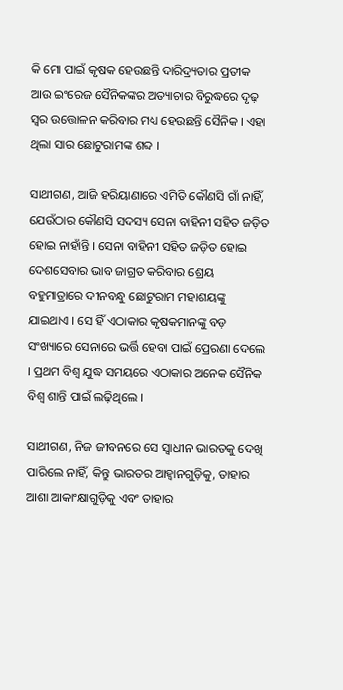କି ମୋ ପାଇଁ କୃଷକ ହେଉଛନ୍ତି ଦାରିଦ୍ର୍ୟତାର ପ୍ରତୀକ ଆଉ ଇଂରେଜ ସୈନିକଙ୍କର ଅତ୍ୟାଚାର ବିରୁଦ୍ଧରେ ଦୃଢ଼ ସ୍ୱର ଉତ୍ତୋଳନ କରିବାର ମଧ୍ୟ ହେଉଛନ୍ତି ସୈନିକ । ଏହା ଥିଲା ସାର ଛୋଟୁରାମଙ୍କ ଶବ୍ଦ ।

ସାଥୀଗଣ, ଆଜି ହରିୟାଣାରେ ଏମିତି କୌଣସି ଗାଁ ନାହିଁ, ଯେଉଁଠାର କୌଣସି ସଦସ୍ୟ ସେନା ବାହିନୀ ସହିତ ଜଡ଼ିତ ହୋଇ ନାହାଁନ୍ତି । ସେନା ବାହିନୀ ସହିତ ଜଡ଼ିତ ହୋଇ ଦେଶସେବାର ଭାବ ଜାଗ୍ରତ କରିବାର ଶ୍ରେୟ ବହୁମାତ୍ରାରେ ଦୀନବନ୍ଧୁ ଛୋଟୁରାମ ମହାଶୟଙ୍କୁ ଯାଇଥାଏ । ସେ ହିଁ ଏଠାକାର କୃଷକମାନଙ୍କୁ ବଡ଼ ସଂଖ୍ୟାରେ ସେନାରେ ଭର୍ତ୍ତି ହେବା ପାଇଁ ପ୍ରେରଣା ଦେଲେ । ପ୍ରଥମ ବିଶ୍ୱ ଯୁଦ୍ଧ ସମୟରେ ଏଠାକାର ଅନେକ ସୈନିକ ବିଶ୍ୱ ଶାନ୍ତି ପାଇଁ ଲଢ଼ିଥିଲେ ।

ସାଥୀଗଣ, ନିଜ ଜୀବନରେ ସେ ସ୍ୱାଧୀନ ଭାରତକୁ ଦେଖି ପାରିଲେ ନାହିଁ, କିନ୍ତୁ ଭାରତର ଆହ୍ୱାନଗୁଡ଼ିକୁ, ତାହାର ଆଶା ଆକାଂକ୍ଷାଗୁଡ଼ିକୁ ଏବଂ ତାହାର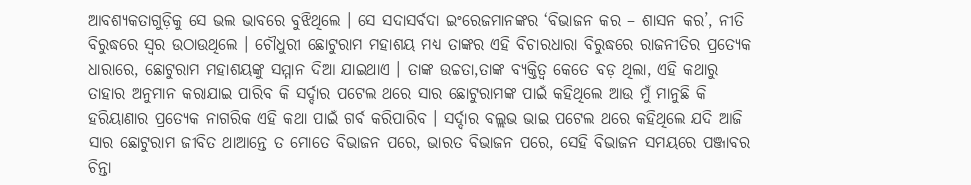ଆବଶ୍ୟକତାଗୁଡ଼ିକୁ ସେ ଭଲ ଭାବରେ ବୁଝିଥିଲେ । ସେ ସଦାସର୍ବଦା ଇଂରେଜମାନଙ୍କର ‘ବିଭାଜନ କର – ଶାସନ କର’, ନୀତି ବିରୁଦ୍ଧରେ ସ୍ୱର ଉଠାଉଥିଲେ । ଚୌଧୁରୀ ଛୋଟୁରାମ ମହାଶୟ ମଧ୍ୟ ତାଙ୍କର ଏହି ବିଚାରଧାରା ବିରୁଦ୍ଧରେ ରାଜନୀତିର ପ୍ରତ୍ୟେକ ଧାରାରେ, ଛୋଟୁରାମ ମହାଶୟଙ୍କୁ ସମ୍ମାନ ଦିଆ ଯାଇଥାଏ । ତାଙ୍କ ଉଚ୍ଚତା,ତାଙ୍କ ବ୍ୟକ୍ତିତ୍ୱ କେତେ ବଡ଼ ଥିଲା, ଏହି କଥାରୁ ତାହାର ଅନୁମାନ କରାଯାଇ ପାରିବ କି ସର୍ଦ୍ଦାର ପଟେଲ ଥରେ ସାର ଛୋଟୁରାମଙ୍କ ପାଇଁ କହିଥିଲେ ଆଉ ମୁଁ ମାନୁଛି କି ହରିୟାଣାର ପ୍ରତ୍ୟେକ ନାଗରିକ ଏହି କଥା ପାଇଁ ଗର୍ବ କରିପାରିବ । ସର୍ଦ୍ଦାର ବଲ୍ଲଭ ଭାଇ ପଟେଲ ଥରେ କହିଥିଲେ ଯଦି ଆଜି ସାର ଛୋଟୁରାମ ଜୀବିତ ଥାଆନ୍ତେ ତ ମୋତେ ବିଭାଜନ ପରେ, ଭାରତ ବିଭାଜନ ପରେ, ସେହି ବିଭାଜନ ସମୟରେ ପଞ୍ଜାବର ଚିନ୍ତା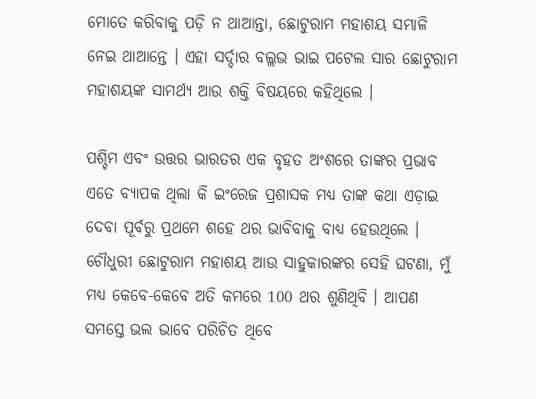ମୋତେ କରିବାକୁ ପଡ଼ି ନ ଥାଆନ୍ତା, ଛୋଟୁରାମ ମହାଶୟ ସମ୍ଭାଳି ନେଇ ଥାଆନ୍ତେ । ଏହା ସର୍ଦ୍ଦାର ବଲ୍ଲଭ ଭାଇ ପଟେଲ ସାର ଛୋଟୁରାମ ମହାଶୟଙ୍କ ସାମର୍ଥ୍ୟ ଆଉ ଶକ୍ତି ବିଷୟରେ କହିଥିଲେ ।

ପଶ୍ଚିମ ଏବଂ ଉତ୍ତର ଭାରତର ଏକ ବୃହତ ଅଂଶରେ ତାଙ୍କର ପ୍ରଭାବ ଏତେ ବ୍ୟାପକ ଥିଲା କି ଇଂରେଜ ପ୍ରଶାସକ ମଧ୍ୟ ତାଙ୍କ କଥା ଏଡ଼ାଇ ଦେବା ପୂର୍ବରୁ ପ୍ରଥମେ ଶହେ ଥର ଭାବିବାକୁ ବାଧ୍ୟ ହେଉଥିଲେ । ଚୌଧୁରୀ ଛୋଟୁରାମ ମହାଶୟ ଆଉ ସାହୁକାରଙ୍କର ସେହି ଘଟଣା, ମୁଁ ମଧ୍ୟ କେବେ-କେବେ ଅତି କମରେ 100 ଥର ଶୁଣିଥିବି । ଆପଣ ସମସ୍ତେ ଭଲ ଭାବେ ପରିଚିତ ଥିବେ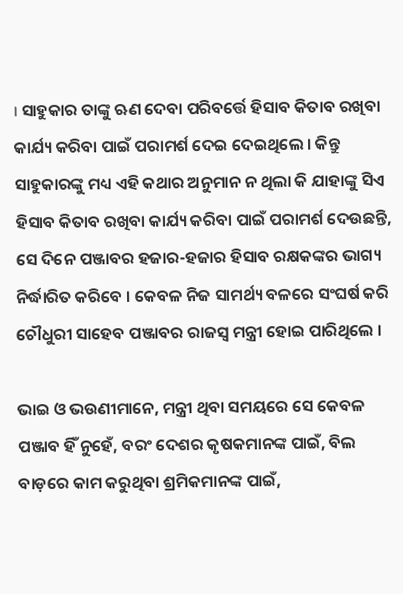। ସାହୁକାର ତାଙ୍କୁ ଋଣ ଦେବା ପରିବର୍ତ୍ତେ ହିସାବ କିତାବ ରଖିବା କାର୍ଯ୍ୟ କରିବା ପାଇଁ ପରାମର୍ଶ ଦେଇ ଦେଇଥିଲେ । କିନ୍ତୁ ସାହୁକାରଙ୍କୁ ମଧ୍ୟ ଏହି କଥାର ଅନୁମାନ ନ ଥିଲା କି ଯାହାଙ୍କୁ ସିଏ ହିସାବ କିତାବ ରଖିବା କାର୍ଯ୍ୟ କରିବା ପାଇଁ ପରାମର୍ଶ ଦେଉଛନ୍ତି, ସେ ଦିନେ ପଞ୍ଜାବର ହଜାର-ହଜାର ହିସାବ ରକ୍ଷକଙ୍କର ଭାଗ୍ୟ ନିର୍ଦ୍ଧାରିତ କରିବେ । କେବଳ ନିଜ ସାମର୍ଥ୍ୟ ବଳରେ ସଂଘର୍ଷ କରି ଚୌଧୁରୀ ସାହେବ ପଞ୍ଜାବର ରାଜସ୍ୱ ମନ୍ତ୍ରୀ ହୋଇ ପାରିଥିଲେ ।

ଭାଇ ଓ ଭଉଣୀମାନେ, ମନ୍ତ୍ରୀ ଥିବା ସମୟରେ ସେ କେବଳ ପଞ୍ଜାବ ହିଁ ନୁହେଁ, ବରଂ ଦେଶର କୃଷକମାନଙ୍କ ପାଇଁ, ବିଲ ବାଡ଼ରେ କାମ କରୁଥିବା ଶ୍ରମିକମାନଙ୍କ ପାଇଁ,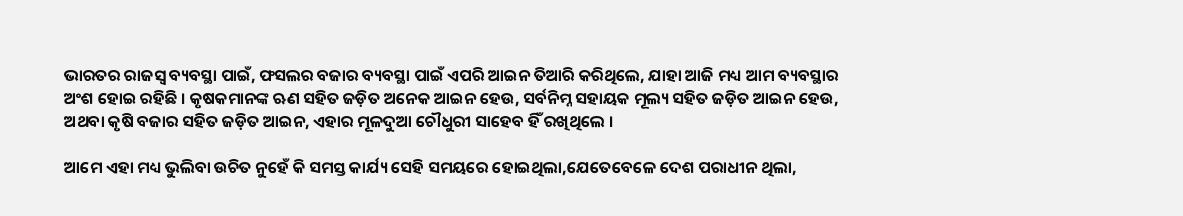ଭାରତର ରାଜସ୍ୱ ବ୍ୟବସ୍ଥା ପାଇଁ, ଫସଲର ବଜାର ବ୍ୟବସ୍ଥା ପାଇଁ ଏପରି ଆଇନ ତିଆରି କରିଥିଲେ, ଯାହା ଆଜି ମଧ୍ୟ ଆମ ବ୍ୟବସ୍ଥାର ଅଂଶ ହୋଇ ରହିଛି । କୃଷକମାନଙ୍କ ଋଣ ସହିତ ଜଡ଼ିତ ଅନେକ ଆଇନ ହେଉ, ସର୍ବନିମ୍ନ ସହାୟକ ମୂଲ୍ୟ ସହିତ ଜଡ଼ିତ ଆଇନ ହେଉ, ଅଥବା କୃଷି ବଜାର ସହିତ ଜଡ଼ିତ ଆଇନ, ଏହାର ମୂଳଦୁଆ ଚୌଧୁରୀ ସାହେବ ହିଁ ରଖିଥିଲେ ।

ଆମେ ଏହା ମଧ୍ୟ ଭୁଲିବା ଉଚିତ ନୁହେଁ କି ସମସ୍ତ କାର୍ଯ୍ୟ ସେହି ସମୟରେ ହୋଇଥିଲା,ଯେତେବେଳେ ଦେଶ ପରାଧୀନ ଥିଲା,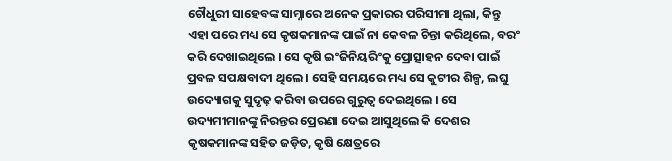ଚୌଧୁରୀ ସାହେବଙ୍କ ସାମ୍ନାରେ ଅନେକ ପ୍ରକାରର ପରିସୀମା ଥିଲା, କିନ୍ତୁ ଏହା ପରେ ମଧ୍ୟ ସେ କୃଷକମାନଙ୍କ ପାଇଁ ନା କେବଳ ଚିନ୍ତା କରିଥିଲେ, ବରଂ କରି ଦେଖାଇଥିଲେ । ସେ କୃଷି ଇଂଜିନିୟରିଂକୁ ପ୍ରୋତ୍ସାହନ ଦେବା ପାଇଁ ପ୍ରବଳ ସପକ୍ଷବାଦୀ ଥିଲେ । ସେହି ସମୟରେ ମଧ୍ୟ ସେ କୁଟୀର ଶିଳ୍ପ, ଲଘୁ ଉଦ୍ୟୋଗକୁ ସୁଦୃଢ଼ କରିବା ଉପରେ ଗୁରୁତ୍ୱ ଦେଇଥିଲେ । ସେ ଉଦ୍ୟମୀମାନଙ୍କୁ ନିରନ୍ତର ପ୍ରେରଣା ଦେଇ ଆସୁଥିଲେ କି ଦେଶର କୃଷକମାନଙ୍କ ସହିତ ଜଡ଼ିତ, କୃଷି କ୍ଷେତ୍ରରେ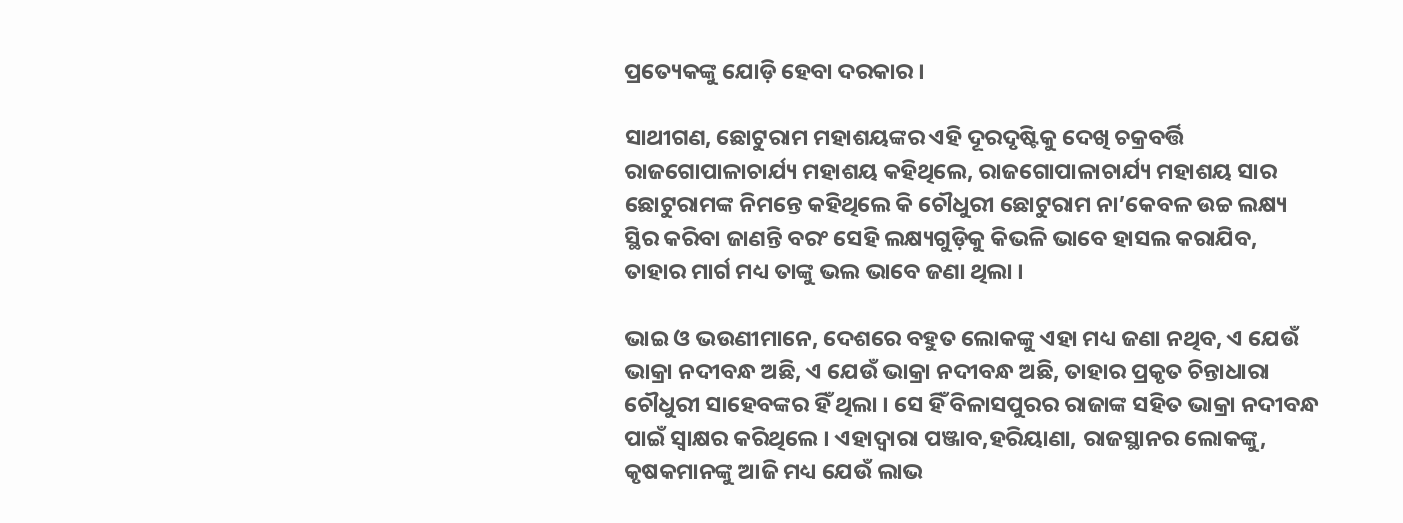ପ୍ରତ୍ୟେକଙ୍କୁ ଯୋଡ଼ି ହେବା ଦରକାର ।

ସାଥୀଗଣ, ଛୋଟୁରାମ ମହାଶୟଙ୍କର ଏହି ଦୂରଦୃଷ୍ଟିକୁ ଦେଖି ଚକ୍ରବର୍ତ୍ତି ରାଜଗୋପାଳାଚାର୍ଯ୍ୟ ମହାଶୟ କହିଥିଲେ, ରାଜଗୋପାଳାଚାର୍ଯ୍ୟ ମହାଶୟ ସାର ଛୋଟୁରାମଙ୍କ ନିମନ୍ତେ କହିଥିଲେ କି ଚୌଧୁରୀ ଛୋଟୁରାମ ନା’କେବଳ ଉଚ୍ଚ ଲକ୍ଷ୍ୟ ସ୍ଥିର କରିବା ଜାଣନ୍ତି ବରଂ ସେହି ଲକ୍ଷ୍ୟଗୁଡ଼ିକୁ କିଭଳି ଭାବେ ହାସଲ କରାଯିବ, ତାହାର ମାର୍ଗ ମଧ୍ୟ ତାଙ୍କୁ ଭଲ ଭାବେ ଜଣା ଥିଲା ।

ଭାଇ ଓ ଭଉଣୀମାନେ, ଦେଶରେ ବହୁତ ଲୋକଙ୍କୁ ଏହା ମଧ୍ୟ ଜଣା ନଥିବ, ଏ ଯେଉଁ ଭାକ୍ରା ନଦୀବନ୍ଧ ଅଛି, ଏ ଯେଉଁ ଭାକ୍ରା ନଦୀବନ୍ଧ ଅଛି, ତାହାର ପ୍ରକୃତ ଚିନ୍ତାଧାରା ଚୌଧୁରୀ ସାହେବଙ୍କର ହିଁ ଥିଲା । ସେ ହିଁ ବିଳାସପୁରର ରାଜାଙ୍କ ସହିତ ଭାକ୍ରା ନଦୀବନ୍ଧ ପାଇଁ ସ୍ୱାକ୍ଷର କରିଥିଲେ । ଏହାଦ୍ୱାରା ପଞ୍ଜାବ,ହରିୟାଣା, ରାଜସ୍ଥାନର ଲୋକଙ୍କୁ, କୃଷକମାନଙ୍କୁ ଆଜି ମଧ୍ୟ ଯେଉଁ ଲାଭ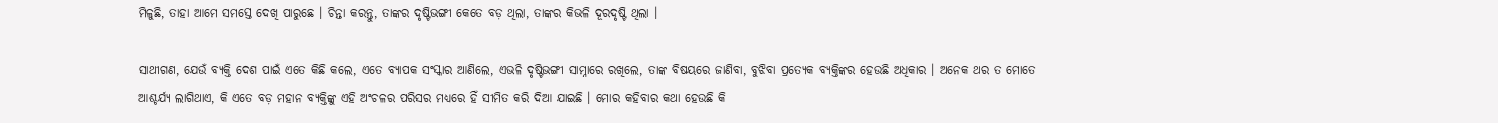ମିଳୁଛି, ତାହା ଆମେ ସମସ୍ତେ ଦେଖି ପାରୁଛେ । ଚିନ୍ତା କରନ୍ତୁ, ତାଙ୍କର ଦୃଷ୍ଟିଭଙ୍ଗୀ କେତେ ବଡ଼ ଥିଲା, ତାଙ୍କର କିଭଳି ଦୂରଦୃଷ୍ଟି ଥିଲା ।

ସାଥୀଗଣ, ଯେଉଁ ବ୍ୟକ୍ତି ଦେଶ ପାଇଁ ଏତେ କିଛି କଲେ, ଏତେ ବ୍ୟାପକ ସଂସ୍କାର ଆଣିଲେ, ଏଭଳି ଦୃଷ୍ଟିଭଙ୍ଗୀ ସାମ୍ନାରେ ରଖିଲେ, ତାଙ୍କ ବିଷୟରେ ଜାଣିବା, ବୁଝିବା ପ୍ରତ୍ୟେକ ବ୍ୟକ୍ତିଙ୍କର ହେଉଛି ଅଧିକାର । ଅନେକ ଥର ତ ମୋତେ ଆଶ୍ଚର୍ଯ୍ୟ ଲାଗିଥାଏ, କି ଏତେ ବଡ଼ ମହାନ ବ୍ୟକ୍ତିଙ୍କୁ ଏହି ଅଂଚଳର ପରିସର ମଧ୍ୟରେ ହିଁ ସୀମିତ କରି ଦିଆ ଯାଇଛି । ମୋର କହିବାର କଥା ହେଉଛି କି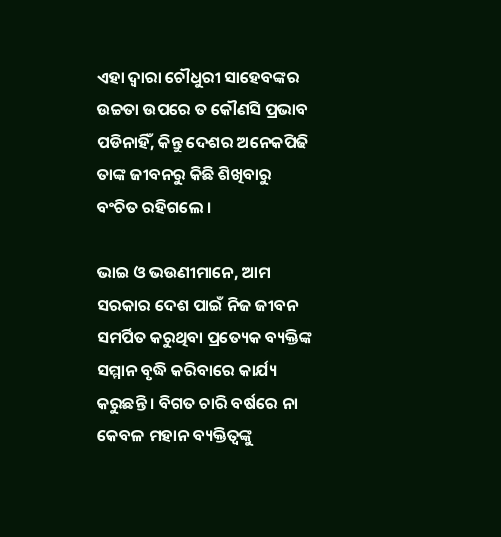ଏହା ଦ୍ୱାରା ଚୌଧୁରୀ ସାହେବଙ୍କର ଉଚ୍ଚତା ଉପରେ ତ କୌଣସି ପ୍ରଭାବ ପଡିନାହିଁ, କିନ୍ତୁ ଦେଶର ଅନେକପିଢି ତାଙ୍କ ଜୀବନରୁ କିଛି ଶିଖିବାରୁ ବଂଚିତ ରହିଗଲେ ।

ଭାଇ ଓ ଭଉଣୀମାନେ, ଆମ ସରକାର ଦେଶ ପାଇଁ ନିଜ ଜୀବନ ସମର୍ପିତ କରୁଥିବା ପ୍ରତ୍ୟେକ ବ୍ୟକ୍ତିଙ୍କ ସମ୍ମାନ ବୃଦ୍ଧି କରିବାରେ କାର୍ଯ୍ୟ କରୁଛନ୍ତି । ବିଗତ ଚାରି ବର୍ଷରେ ନା କେବଳ ମହାନ ବ୍ୟକ୍ତିତ୍ୱଙ୍କୁ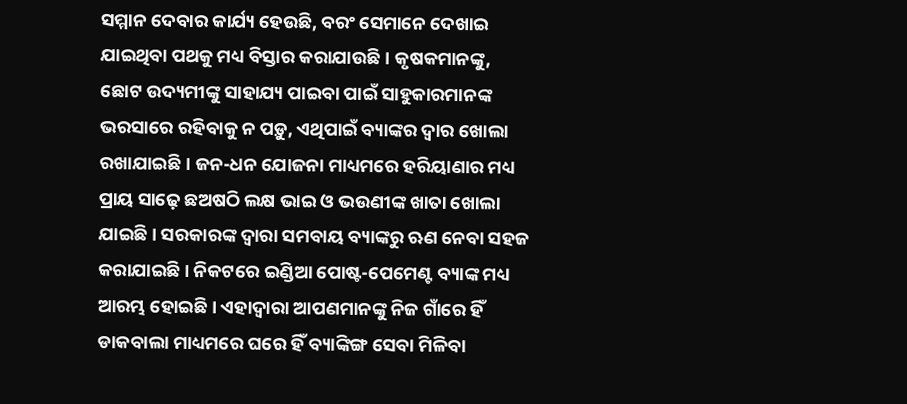ସମ୍ମାନ ଦେବାର କାର୍ଯ୍ୟ ହେଉଛି, ବରଂ ସେମାନେ ଦେଖାଇ ଯାଇଥିବା ପଥକୁ ମଧ୍ୟ ବିସ୍ତାର କରାଯାଉଛି । କୃଷକମାନଙ୍କୁ, ଛୋଟ ଉଦ୍ୟମୀଙ୍କୁ ସାହାଯ୍ୟ ପାଇବା ପାଇଁ ସାହୁକାରମାନଙ୍କ ଭରସାରେ ରହିବାକୁ ନ ପଡ଼ୁ, ଏଥିପାଇଁ ବ୍ୟାଙ୍କର ଦ୍ୱାର ଖୋଲା ରଖାଯାଇଛି । ଜନ-ଧନ ଯୋଜନା ମାଧ୍ୟମରେ ହରିୟାଣାର ମଧ୍ୟ ପ୍ରାୟ ସାଢ଼େ ଛଅଷଠି ଲକ୍ଷ ଭାଇ ଓ ଭଉଣୀଙ୍କ ଖାତା ଖୋଲା ଯାଇଛି । ସରକାରଙ୍କ ଦ୍ୱାରା ସମବାୟ ବ୍ୟାଙ୍କରୁ ଋଣ ନେବା ସହଜ କରାଯାଇଛି । ନିକଟରେ ଇଣ୍ଡିଆ ପୋଷ୍ଟ-ପେମେଣ୍ଟ ବ୍ୟାଙ୍କ ମଧ୍ୟ ଆରମ୍ଭ ହୋଇଛି । ଏହାଦ୍ୱାରା ଆପଣମାନଙ୍କୁ ନିଜ ଗାଁରେ ହିଁ ଡାକବାଲା ମାଧ୍ୟମରେ ଘରେ ହିଁ ବ୍ୟାଙ୍କିଙ୍ଗ ସେବା ମିଳିବା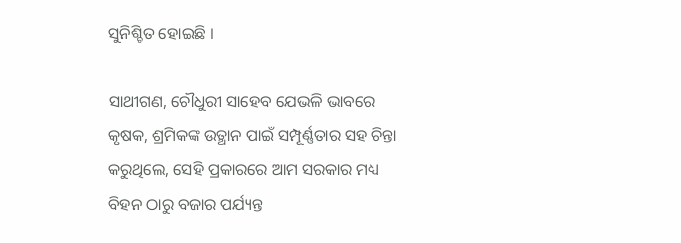ସୁନିଶ୍ଚିତ ହୋଇଛି ।

ସାଥୀଗଣ, ଚୌଧୁରୀ ସାହେବ ଯେଭଳି ଭାବରେ କୃଷକ, ଶ୍ରମିକଙ୍କ ଉତ୍ଥାନ ପାଇଁ ସମ୍ପୂର୍ଣ୍ଣତାର ସହ ଚିନ୍ତା କରୁଥିଲେ, ସେହି ପ୍ରକାରରେ ଆମ ସରକାର ମଧ୍ୟ ବିହନ ଠାରୁ ବଜାର ପର୍ଯ୍ୟନ୍ତ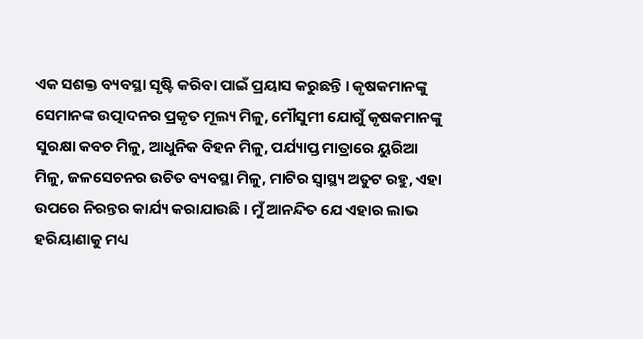ଏକ ସଶକ୍ତ ବ୍ୟବସ୍ଥା ସୃଷ୍ଟି କରିବା ପାଇଁ ପ୍ରୟାସ କରୁଛନ୍ତି । କୃଷକମାନଙ୍କୁ ସେମାନଙ୍କ ଉତ୍ପାଦନର ପ୍ରକୃତ ମୂଲ୍ୟ ମିଳୁ, ମୌସୁମୀ ଯୋଗୁଁ କୃଷକମାନଙ୍କୁ ସୁରକ୍ଷା କବଚ ମିଳୁ, ଆଧୁନିକ ବିହନ ମିଳୁ, ପର୍ଯ୍ୟାପ୍ତ ମାତ୍ରାରେ ୟୁରିଆ ମିଳୁ, ଜଳସେଚନର ଉଚିତ ବ୍ୟବସ୍ଥା ମିଳୁ, ମାଟିର ସ୍ୱାସ୍ଥ୍ୟ ଅତୁଟ ରହୁ, ଏହା ଉପରେ ନିରନ୍ତର କାର୍ଯ୍ୟ କରାଯାଉଛି । ମୁଁ ଆନନ୍ଦିତ ଯେ ଏହାର ଲାଭ ହରିୟାଣାକୁ ମଧ୍ୟ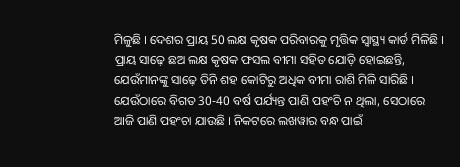ମିଳୁଛି । ଦେଶର ପ୍ରାୟ 50 ଲକ୍ଷ କୃଷକ ପରିବାରକୁ ମୃତ୍ତିକ ସ୍ୱାସ୍ଥ୍ୟ କାର୍ଡ ମିଳିଛି । ପ୍ରାୟ ସାଢ଼େ ଛଅ ଲକ୍ଷ କୃଷକ ଫସଲ ବୀମା ସହିତ ଯୋଡ଼ି ହୋଇଛନ୍ତି, ଯେଉଁମାନଙ୍କୁ ସାଢ଼େ ତିନି ଶହ କୋଟିରୁ ଅଧିକ ବୀମା ରାଶି ମିଳି ସାରିଛି । ଯେଉଁଠାରେ ବିଗତ 30-40 ବର୍ଷ ପର୍ଯ୍ୟନ୍ତ ପାଣି ପହଂଚି ନ ଥିଲା, ସେଠାରେ ଆଜି ପାଣି ପହଂଚା ଯାଉଛି । ନିକଟରେ ଲଖୱାର ବନ୍ଧ ପାଇଁ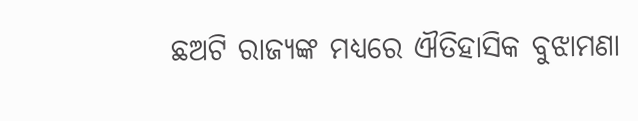ଛଅଟି ରାଜ୍ୟଙ୍କ ମଧ୍ୟରେ ଐତିହାସିକ ବୁଝାମଣା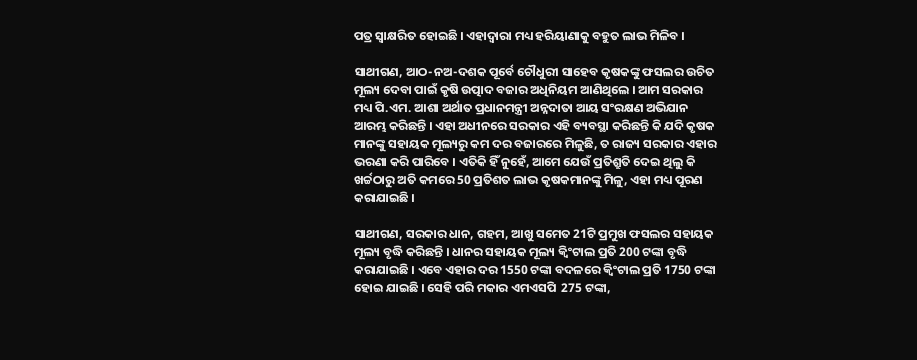ପତ୍ର ସ୍ୱାକ୍ଷରିତ ହୋଇଛି । ଏହାଦ୍ୱାରା ମଧ୍ୟ ହରିୟାଣାକୁ ବହୁତ ଲାଭ ମିଳିବ ।

ସାଥୀଗଣ, ଆଠ-ନଅ-ଦଶକ ପୂର୍ବେ ଚୌଧୁରୀ ସାହେବ କୃଷକଙ୍କୁ ଫସଲର ଉଚିତ ମୂଲ୍ୟ ଦେବା ପାଇଁ କୃଷି ଉତ୍ପାଦ ବଜାର ଅଧିନିୟମ ଆଣିଥିଲେ । ଆମ ସରକାର ମଧ୍ୟ ପି.ଏମ. ଆଶା ଅର୍ଥାତ ପ୍ରଧାନମନ୍ତ୍ରୀ ଅନ୍ନଦାତା ଆୟ ସଂରକ୍ଷଣ ଅଭିଯାନ ଆରମ୍ଭ କରିଛନ୍ତି । ଏହା ଅଧୀନରେ ସରକାର ଏହି ବ୍ୟବସ୍ଥା କରିଛନ୍ତି କି ଯଦି କୃଷକ ମାନଙ୍କୁ ସହାୟକ ମୂଲ୍ୟରୁ କମ ଦର ବଜାରରେ ମିଳୁଛି, ତ ରାଜ୍ୟ ସରକାର ଏହାର ଭରଣା କରି ପାରିବେ । ଏତିକି ହିଁ ନୁହେଁ, ଆମେ ଯେଉଁ ପ୍ରତିଶ୍ରୁତି ଦେଇ ଥିଲୁ କି ଖର୍ଚ୍ଚଠାରୁ ଅତି କମରେ 50 ପ୍ରତିଶତ ଲାଭ କୃଷକମାନଙ୍କୁ ମିଳୁ, ଏହା ମଧ୍ୟ ପୂରଣ କରାଯାଇଛି ।

ସାଥୀଗଣ, ସରକାର ଧାନ, ଗହମ, ଆଖୁ ସମେତ 21ଟି ପ୍ରମୁଖ ଫସଲର ସହାୟକ ମୂଲ୍ୟ ବୃଦ୍ଧି କରିଛନ୍ତି । ଧାନର ସହାୟକ ମୂଲ୍ୟ କ୍ୱିଂଟାଲ ପ୍ରତି 200 ଟଙ୍କା ବୃଦ୍ଧି କରାଯାଇଛି । ଏବେ ଏହାର ଦର 1550 ଟଙ୍କା ବଦଳରେ କ୍ୱିଂଟାଲ ପ୍ରତି 1750 ଟଙ୍କା ହୋଇ ଯାଇଛି । ସେହି ପରି ମକାର ଏମଏସପି  275 ଟଙ୍କା,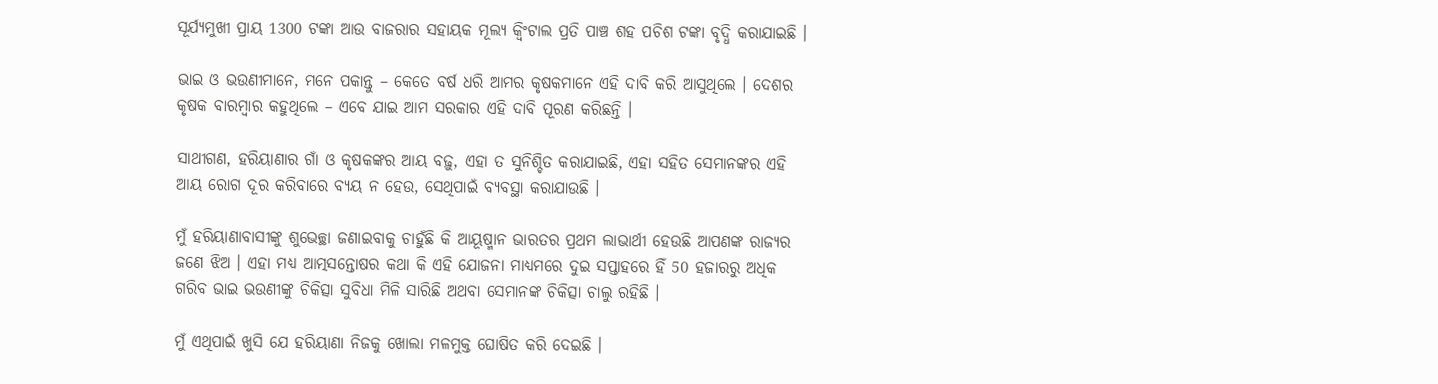ସୂର୍ଯ୍ୟମୁଖୀ ପ୍ରାୟ 1300 ଟଙ୍କା ଆଉ ବାଜରାର ସହାୟକ ମୂଲ୍ୟ କ୍ୱିଂଟାଲ ପ୍ରତି ପାଞ୍ଚ ଶହ ପଚିଶ ଟଙ୍କା ବୃଦ୍ଧି କରାଯାଇଛି ।

ଭାଇ ଓ ଭଉଣୀମାନେ, ମନେ ପକାନ୍ତୁ – କେତେ ବର୍ଷ ଧରି ଆମର କୃଷକମାନେ ଏହି ଦାବି କରି ଆସୁଥିଲେ । ଦେଶର କୃଷକ ବାରମ୍ବାର କହୁଥିଲେ – ଏବେ ଯାଇ ଆମ ସରକାର ଏହି ଦାବି ପୂରଣ କରିଛନ୍ତି ।

ସାଥୀଗଣ, ହରିୟାଣାର ଗାଁ ଓ କୃଷକଙ୍କର ଆୟ ବଢ଼ୁ, ଏହା ତ ସୁନିଶ୍ଚିତ କରାଯାଇଛି, ଏହା ସହିତ ସେମାନଙ୍କର ଏହି ଆୟ ରୋଗ ଦୂର କରିବାରେ ବ୍ୟୟ ନ ହେଉ, ସେଥିପାଇଁ ବ୍ୟବସ୍ଥା କରାଯାଉଛି ।

ମୁଁ ହରିୟାଣାବାସୀଙ୍କୁ ଶୁଭେଚ୍ଛା ଜଣାଇବାକୁ ଚାହୁଁଛି କି ଆୟୂଷ୍ମାନ ଭାରତର ପ୍ରଥମ ଲାଭାର୍ଥୀ ହେଉଛି ଆପଣଙ୍କ ରାଜ୍ୟର ଜଣେ ଝିଅ । ଏହା ମଧ୍ୟ ଆତ୍ମସନ୍ତୋଷର କଥା କି ଏହି ଯୋଜନା ମାଧ୍ୟମରେ ଦୁଇ ସପ୍ତାହରେ ହିଁ 50 ହଜାରରୁ ଅଧିକ ଗରିବ ଭାଇ ଭଉଣୀଙ୍କୁ ଚିକିତ୍ସା ସୁବିଧା ମିଳି ସାରିଛି ଅଥବା ସେମାନଙ୍କ ଚିକିତ୍ସା ଚାଲୁ ରହିଛି ।

ମୁଁ ଏଥିପାଇଁ ଖୁସି ଯେ ହରିୟାଣା ନିଜକୁ ଖୋଲା ମଳମୁକ୍ତ ଘୋଷିତ କରି ଦେଇଛି ।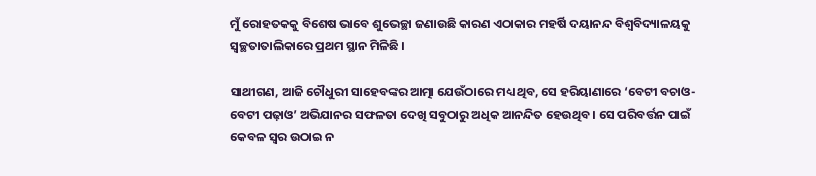ମୁଁ ରୋହତକକୁ ବିଶେଷ ଭାବେ ଶୁଭେଚ୍ଛା ଜଣାଉଛି କାରଣ ଏଠାକାର ମହର୍ଷି ଦୟାନନ୍ଦ ବିଶ୍ୱବିଦ୍ୟାଳୟକୁ ସ୍ୱଚ୍ଛତାତାଲିକାରେ ପ୍ରଥମ ସ୍ଥାନ ମିଳିଛି ।

ସାଥୀଗଣ, ଆଜି ଚୌଧୁରୀ ସାହେବଙ୍କର ଆତ୍ମା ଯେଉଁଠାରେ ମଧ୍ୟ ଥିବ, ସେ ହରିୟାଣାରେ ‘ବେଟୀ ବଚାଓ-ବେଟୀ ପଢ଼ାଓ’ ଅଭିଯାନର ସଫଳତା ଦେଖି ସବୁଠାରୁ ଅଧିକ ଆନନ୍ଦିତ ହେଉଥିବ । ସେ ପରିବର୍ତ୍ତନ ପାଇଁ କେବଳ ସ୍ୱର ଉଠାଇ ନ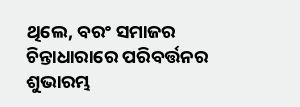ଥିଲେ, ବରଂ ସମାଜର ଚିନ୍ତାଧାରାରେ ପରିବର୍ତ୍ତନର ଶୁଭାରମ୍ଭ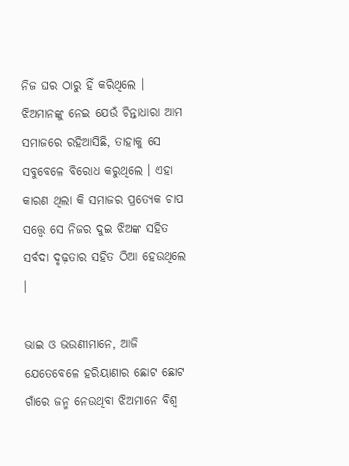ନିଜ ଘର ଠାରୁ ହିଁ କରିଥିଲେ । ଝିଅମାନଙ୍କୁ ନେଇ ଯେଉଁ ଚିନ୍ତାଧାରା ଆମ ସମାଜରେ ରହିଆସିଛି, ତାହାକୁ ସେ ସବୁବେଳେ ବିରୋଧ କରୁଥିଲେ । ଏହା କାରଣ ଥିଲା କି ସମାଜର ପ୍ରତ୍ୟେକ ଚାପ ସତ୍ତ୍ୱେ ସେ ନିଜର ଦୁଇ ଝିଅଙ୍କ ସହିତ ସର୍ବଦା ଦୃଢ଼ତାର ସହିତ ଠିଆ ହେଉଥିଲେ ।

ଭାଇ ଓ ଭଉଣୀମାନେ, ଆଜି ଯେତେବେଳେ ହରିୟାଣାର ଛୋଟ ଛୋଟ ଗାଁରେ ଜନ୍ମ ନେଉଥିବା ଝିଅମାନେ ବିଶ୍ୱ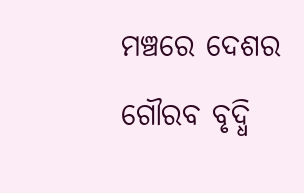ମଞ୍ଚରେ ଦେଶର ଗୌରବ ବୃଦ୍ଧି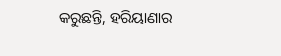କରୁଛନ୍ତି, ହରିୟାଣାର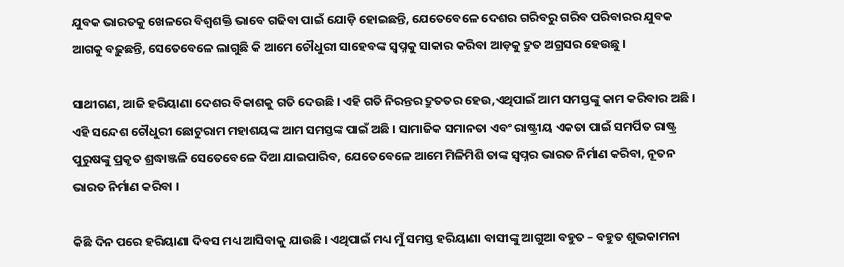ଯୁବକ ଭାରତକୁ ଖେଳରେ ବିଶ୍ୱଶକ୍ତି ଭାବେ ଗଢିବା ପାଇଁ ଯୋଡ଼ି ହୋଇଛନ୍ତି, ଯେତେବେଳେ ଦେଶର ଗରିବରୁ ଗରିବ ପରିବାରର ଯୁବକ ଆଗକୁ ବଢ଼ୁଛନ୍ତି, ସେତେବେଳେ ଲାଗୁଛି କି ଆମେ ଚୌଧୁରୀ ସାହେବଙ୍କ ସ୍ୱପ୍ନକୁ ସାକାର କରିବା ଆଡ଼କୁ ଦ୍ରୁତ ଅଗ୍ରସର ହେଉଛୁ ।

ସାଥୀଗଣ, ଆଜି ହରିୟାଣା ଦେଶର ବିକାଶକୁ ଗତି ଦେଉଛି । ଏହି ଗତି ନିରନ୍ତର ଦ୍ରୁତତର ହେଉ,ଏଥିପାଇଁ ଆମ ସମସ୍ତଙ୍କୁ କାମ କରିବାର ଅଛି । ଏହି ସନ୍ଦେଶ ଚୌଧୁରୀ ଛୋଟୁରାମ ମହାଶୟଙ୍କ ଆମ ସମସ୍ତଙ୍କ ପାଇଁ ଅଛି । ସାମାଜିକ ସମାନତା ଏବଂ ରାଷ୍ଟ୍ରୀୟ ଏକତା ପାଇଁ ସମର୍ପିତ ରାଷ୍ଟ୍ର ପୁରୁଷଙ୍କୁ ପ୍ରକୃତ ଶ୍ରଦ୍ଧାଞ୍ଜଳି ସେତେବେଳେ ଦିଆ ଯାଇପାରିବ, ଯେତେବେଳେ ଆମେ ମିଳିମିଶି ତାଙ୍କ ସ୍ୱପ୍ନର ଭାରତ ନିର୍ମାଣ କରିବା, ନୂତନ ଭାରତ ନିର୍ମାଣ କରିବା ।

କିଛି ଦିନ ପରେ ହରିୟାଣା ଦିବସ ମଧ୍ୟ ଆସିବାକୁ ଯାଉଛି । ଏଥିପାଇଁ ମଧ୍ୟ ମୁଁ ସମସ୍ତ ହରିୟାଣା ବାସୀଙ୍କୁ ଆଗୁଆ ବହୁତ – ବହୁତ ଶୁଭକାମନା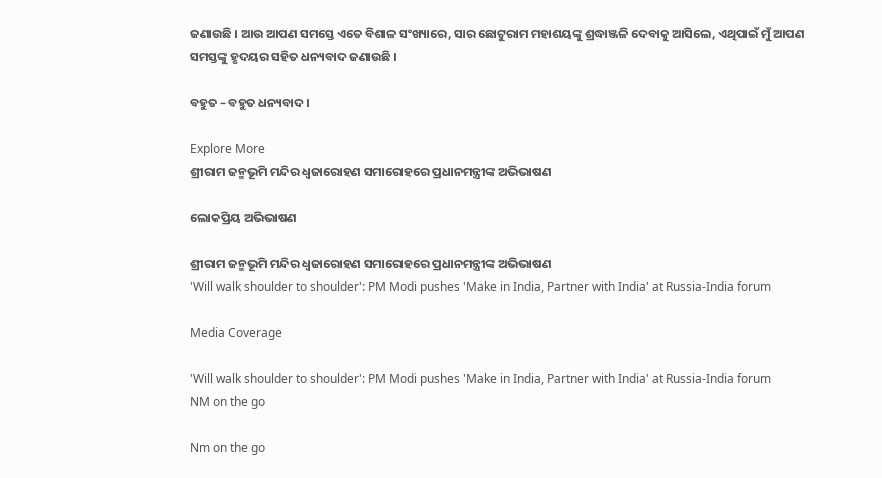ଜଣାଉଛି । ଆଉ ଆପଣ ସମସ୍ତେ ଏତେ ବିଶାଳ ସଂଖ୍ୟାରେ, ସାର ଛୋଟୁରାମ ମହାଶୟଙ୍କୁ ଶ୍ରଦ୍ଧାଞ୍ଜଳି ଦେବାକୁ ଆସିଲେ, ଏଥିପାଇଁ ମୁଁ ଆପଣ ସମସ୍ତଙ୍କୁ ହୃଦୟର ସହିତ ଧନ୍ୟବାଦ ଜଣାଉଛି ।

ବହୁତ – ବହୁତ ଧନ୍ୟବାଦ ।

Explore More
ଶ୍ରୀରାମ ଜନ୍ମଭୂମି ମନ୍ଦିର ଧ୍ଵଜାରୋହଣ ସମାରୋହରେ ପ୍ରଧାନମନ୍ତ୍ରୀଙ୍କ ଅଭିଭାଷଣ

ଲୋକପ୍ରିୟ ଅଭିଭାଷଣ

ଶ୍ରୀରାମ ଜନ୍ମଭୂମି ମନ୍ଦିର ଧ୍ଵଜାରୋହଣ ସମାରୋହରେ ପ୍ରଧାନମନ୍ତ୍ରୀଙ୍କ ଅଭିଭାଷଣ
'Will walk shoulder to shoulder': PM Modi pushes 'Make in India, Partner with India' at Russia-India forum

Media Coverage

'Will walk shoulder to shoulder': PM Modi pushes 'Make in India, Partner with India' at Russia-India forum
NM on the go

Nm on the go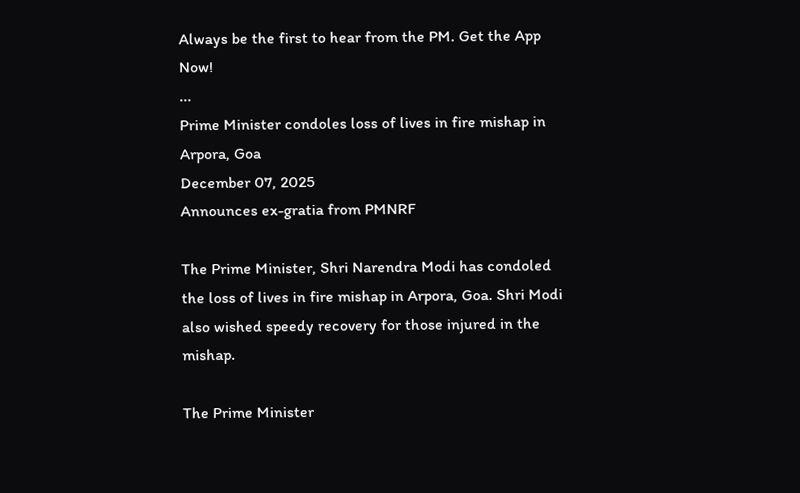Always be the first to hear from the PM. Get the App Now!
...
Prime Minister condoles loss of lives in fire mishap in Arpora, Goa
December 07, 2025
Announces ex-gratia from PMNRF

The Prime Minister, Shri Narendra Modi has condoled the loss of lives in fire mishap in Arpora, Goa. Shri Modi also wished speedy recovery for those injured in the mishap.

The Prime Minister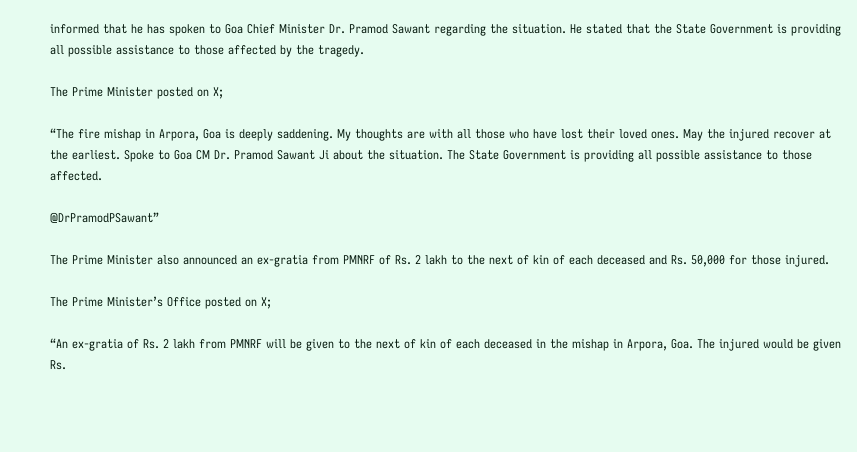informed that he has spoken to Goa Chief Minister Dr. Pramod Sawant regarding the situation. He stated that the State Government is providing all possible assistance to those affected by the tragedy.

The Prime Minister posted on X;

“The fire mishap in Arpora, Goa is deeply saddening. My thoughts are with all those who have lost their loved ones. May the injured recover at the earliest. Spoke to Goa CM Dr. Pramod Sawant Ji about the situation. The State Government is providing all possible assistance to those affected.

@DrPramodPSawant”

The Prime Minister also announced an ex-gratia from PMNRF of Rs. 2 lakh to the next of kin of each deceased and Rs. 50,000 for those injured.

The Prime Minister’s Office posted on X;

“An ex-gratia of Rs. 2 lakh from PMNRF will be given to the next of kin of each deceased in the mishap in Arpora, Goa. The injured would be given Rs.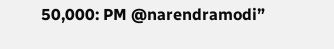50,000: PM @narendramodi”